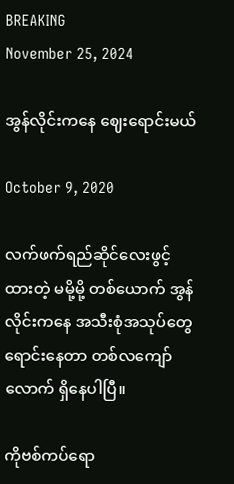BREAKING
November 25, 2024

အွန်လိုင်းကနေ ဈေးရောင်းမယ်

October 9, 2020

လက်ဖက်ရည်ဆိုင်လေးဖွင့်ထားတဲ့ မမို့မို့ တစ်ယောက် အွန်လိုင်းကနေ အသီးစုံအသုပ်တွေ ရောင်းနေတာ တစ်လကျော်လောက် ရှိနေပါပြီ။

ကိုဗစ်ကပ်ရော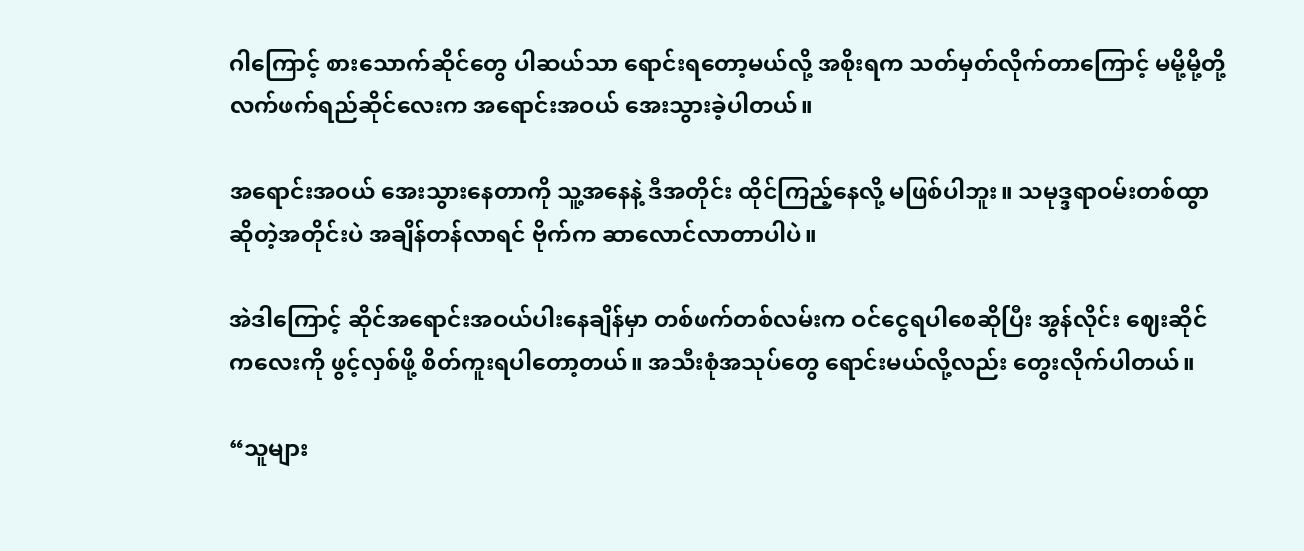ဂါကြောင့် စားသောက်ဆိုင်တွေ ပါဆယ်သာ ရောင်းရတော့မယ်လို့ အစိုးရက သတ်မှတ်လိုက်တာကြောင့် မမို့မို့တို့ လက်ဖက်ရည်ဆိုင်လေးက အရောင်းအဝယ် အေးသွားခဲ့ပါတယ်။

အရောင်းအဝယ် အေးသွားနေတာကို သူ့အနေနဲ့ ဒီအတိုင်း ထိုင်ကြည့်နေလို့ မဖြစ်ပါဘူး။ သမုဒ္ဒရာဝမ်းတစ်ထွာဆိုတဲ့အတိုင်းပဲ အချိန်တန်လာရင် ဗိုက်က ဆာလောင်လာတာပါပဲ။

အဲဒါကြောင့် ဆိုင်အရောင်းအဝယ်ပါးနေချိန်မှာ တစ်ဖက်တစ်လမ်းက ဝင်ငွေရပါစေဆိုပြီး အွန်လိုင်း ဈေးဆိုင်ကလေးကို ဖွင့်လှစ်ဖို့ စိတ်ကူးရပါတော့တယ်။ အသီးစုံအသုပ်တွေ ရောင်းမယ်လို့လည်း တွေးလိုက်ပါတယ်။

“သူများ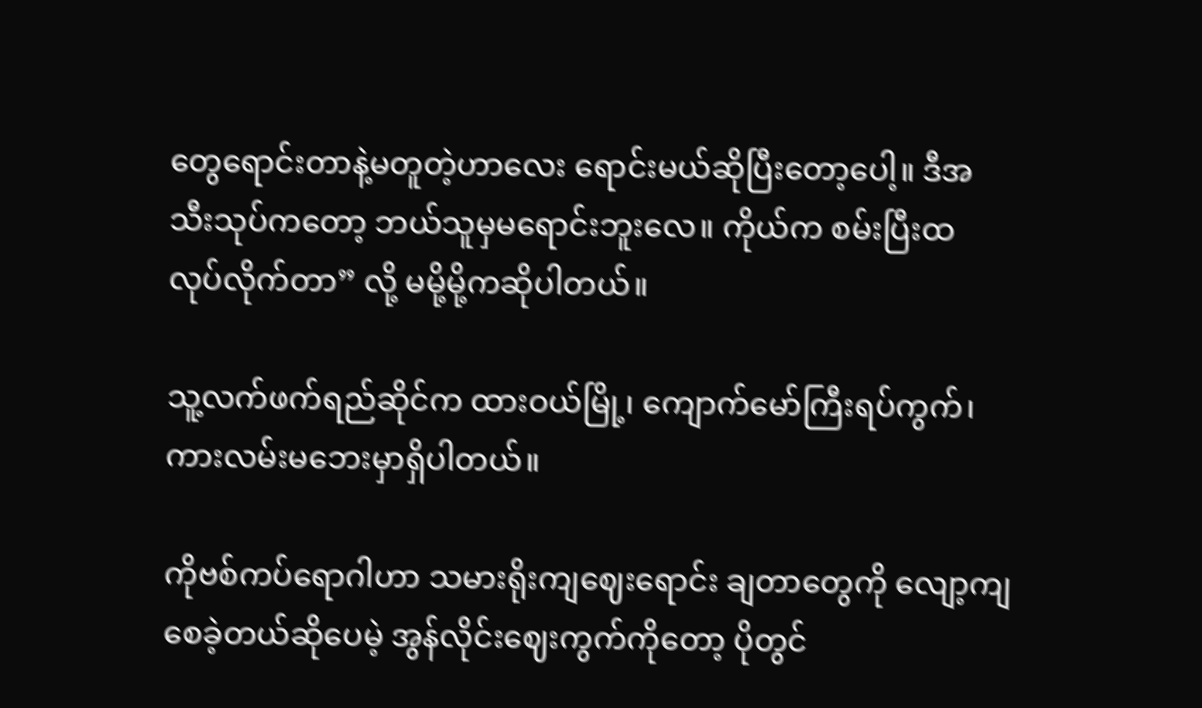တွေရောင်းတာနဲ့မတူတဲ့ဟာလေး ရောင်းမယ်ဆိုပြီးတော့ပေါ့။ ဒီအသီးသုပ်ကတော့ ဘယ်သူမှမရောင်းဘူးလေ။ ကိုယ်က စမ်းပြီးထ လုပ်လိုက်တာ” လို့ မမို့မို့ကဆိုပါတယ်။

သူ့လက်ဖက်ရည်ဆိုင်က ထားဝယ်မြို့၊ ကျောက်မော်ကြီးရပ်ကွက်၊ ကားလမ်းမဘေးမှာရှိပါတယ်။

ကိုဗစ်ကပ်ရောဂါဟာ သမားရိုးကျဈေးရောင်း ချတာတွေကို လျော့ကျစေခဲ့တယ်ဆိုပေမဲ့ အွန်လိုင်းဈေးကွက်ကိုတော့ ပိုတွင်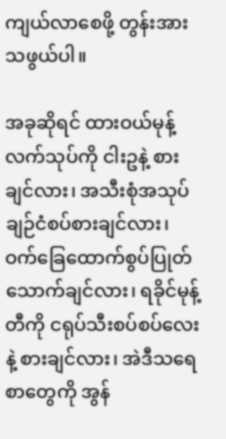ကျယ်လာစေဖို့ တွန်းအားသဖွယ်ပါ။

အခုဆိုရင် ထားဝယ်မုန့်လက်သုပ်ကို ငါးဥနဲ့ စားချင်လား၊ အသီးစုံအသုပ် ချဉ်ငံစပ်စားချင်လား၊ ဝက်ခြေထောက်စွပ်ပြုတ် သောက်ချင်လား၊ ရခိုင်မုန့်တီကို ငရုပ်သီးစပ်စပ်လေးနဲ့ စားချင်လား၊ အဲဒီသရေစာတွေကို အွန်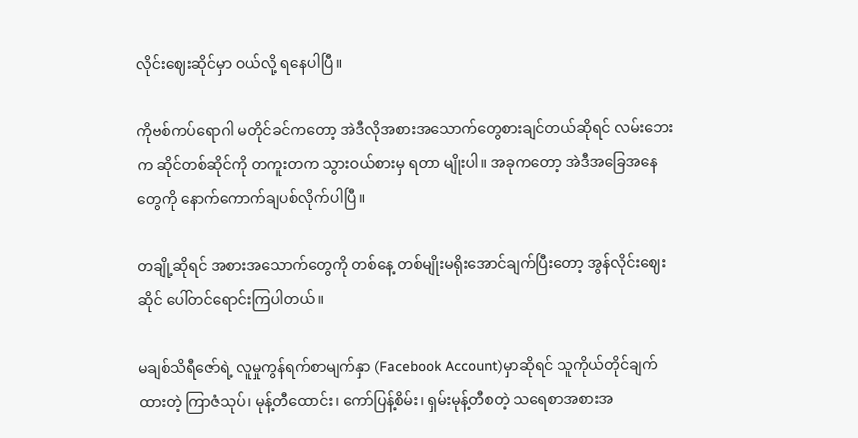လိုင်းဈေးဆိုင်မှာ ဝယ်လို့ ရနေပါပြီ။

ကိုဗစ်ကပ်ရောဂါ မတိုင်ခင်ကတော့ အဲဒီလိုအစားအသောက်တွေစားချင်တယ်ဆိုရင် လမ်းဘေးက ဆိုင်တစ်ဆိုင်ကို တကူးတက သွားဝယ်စားမှ ရတာ မျိုးပါ။ အခုကတော့ အဲဒီအခြေအနေတွေကို နောက်ကောက်ချပစ်လိုက်ပါပြီ။

တချို့ဆိုရင် အစားအသောက်တွေကို တစ်နေ့ တစ်မျိုးမရိုးအောင်ချက်ပြီးတော့ အွန်လိုင်းဈေးဆိုင် ပေါ်တင်ရောင်းကြပါတယ်။

မချစ်သိရီဇော်ရဲ့ လူမှုကွန်ရက်စာမျက်နှာ (Facebook Account)မှာဆိုရင် သူကိုယ်တိုင်ချက်ထားတဲ့ ကြာဇံသုပ်၊ မုန့်တီထောင်း၊ ကော်ပြန့်စိမ်း၊ ရှမ်းမုန့်တီစတဲ့ သရေစာအစားအ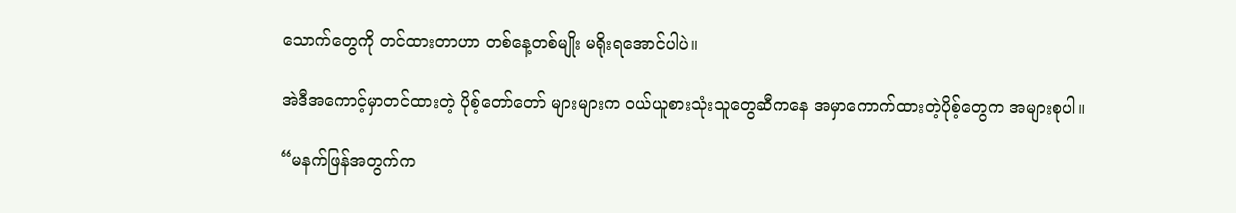သောက်တွေကို တင်ထားတာဟာ တစ်နေ့တစ်မျိုး မရိုးရအောင်ပါပဲ။

အဲဒီအကောင့်မှာတင်ထားတဲ့ ပိုစ့်တော်တော် များများက ဝယ်ယူစားသုံးသူတွေဆီကနေ အမှာကောက်ထားတဲ့ပိုစ့်တွေက အများစုပါ။

“မနက်ဖြန်အတွက်က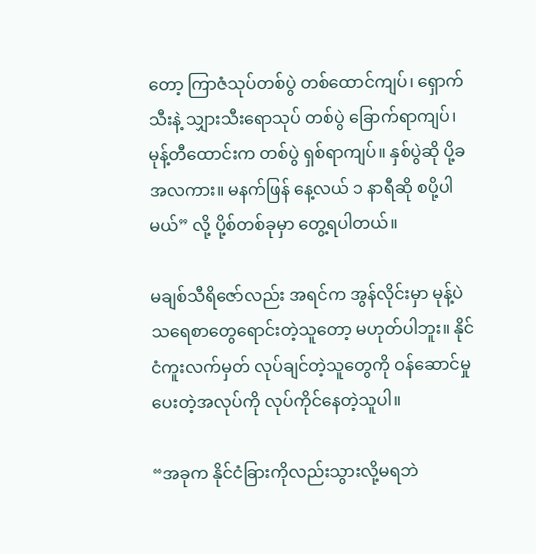တော့ ကြာဇံသုပ်တစ်ပွဲ တစ်ထောင်ကျပ်၊ ရှောက်သီးနဲ့ သျှားသီးရောသုပ် တစ်ပွဲ ခြောက်ရာကျပ်၊ မုန့်တီထောင်းက တစ်ပွဲ ရှစ်ရာကျပ်။ နှစ်ပွဲဆို ပို့ခ အလကား။ မနက်ဖြန် နေ့လယ် ၁ နာရီဆို စပို့ပါမယ်” လို့ ပို့စ်တစ်ခုမှာ တွေ့ရပါတယ်။

မချစ်သီရိဇော်လည်း အရင်က အွန်လိုင်းမှာ မုန့်ပဲသရေစာတွေရောင်းတဲ့သူတော့ မဟုတ်ပါဘူး။ နိုင်ငံကူးလက်မှတ် လုပ်ချင်တဲ့သူတွေကို ဝန်ဆောင်မှု ပေးတဲ့အလုပ်ကို လုပ်ကိုင်နေတဲ့သူပါ။

“အခုက နိုင်ငံခြားကိုလည်းသွားလို့မရဘဲ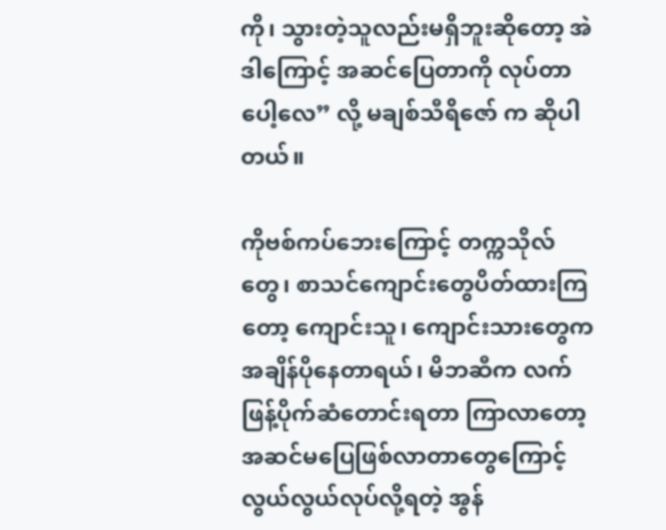ကို၊ သွားတဲ့သူလည်းမရှိဘူးဆိုတော့ အဲဒါကြောင့် အဆင်ပြေတာကို လုပ်တာပေါ့လေ” လို့ မချစ်သီရိဇော် က ဆိုပါတယ်။

ကိုဗစ်ကပ်ဘေးကြောင့် တက္ကသိုလ်တွေ၊ စာသင်ကျောင်းတွေပိတ်ထားကြတော့ ကျောင်းသူ၊ ကျောင်းသားတွေက အချိန်ပိုနေတာရယ်၊ မိဘဆီက လက်ဖြန့်ပိုက်ဆံတောင်းရတာ ကြာလာတော့ အဆင်မပြေဖြစ်လာတာတွေကြောင့် လွယ်လွယ်လုပ်လို့ရတဲ့ အွန်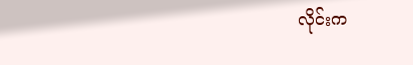လိုင်းက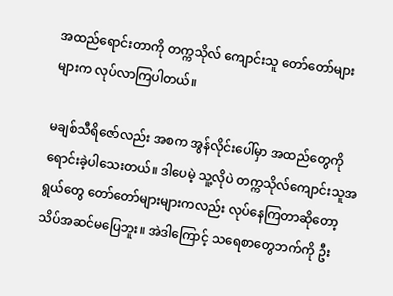အထည်ရောင်းတာကို တက္ကသိုလ် ကျောင်းသူ တော်တော်များများက လုပ်လာကြပါတယ်။

မချစ်သီရိဇော်လည်း အစက အွန်လိုင်းပေါ်မှာ အထည်တွေကိုရောင်းခဲ့ပါသေးတယ်။ ဒါပေမဲ့ သူ့လိုပဲ တက္ကသိုလ်ကျောင်းသူအရွယ်တွေ တော်တော်များများကလည်း လုပ်နေကြတာဆိုတော့ သိပ်အဆင်မပြေဘူး။ အဲဒါကြောင့် သရေစာတွေဘက်ကို ဦး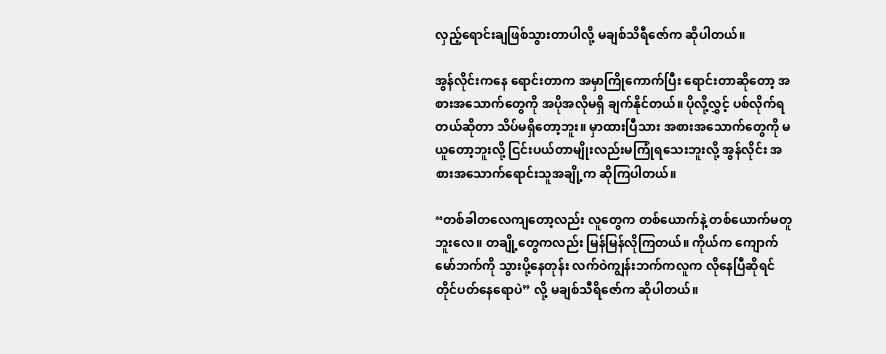လှည့်ရောင်းချဖြစ်သွားတာပါလို့ မချစ်သိရီဇော်က ဆိုပါတယ်။

အွန်လိုင်းကနေ ရောင်းတာက အမှာကြိုကောက်ပြီး ရောင်းတာဆိုတော့ အစားအသောက်တွေကို အပိုအလိုမရှိ ချက်နိုင်တယ်။ ပိုလို့လွှင့် ပစ်လိုက်ရတယ်ဆိုတာ သိပ်မရှိတော့ဘူး။ မှာထားပြီသား အစားအသောက်‌တွေကို မယူတော့ဘူးလို့ ငြင်းပယ်တာမျိုးလည်းမကြုံရသေးဘူးလို့ အွန်လိုင်း အစားအသောက်ရောင်းသူအချို့က ဆိုကြပါတယ်။

“တစ်ခါတလေကျတော့လည်း လူတွေက တစ်ယောက်နဲ့ တစ်ယောက်မတူဘူးလေ။ တချို့တွေကလည်း မြန်မြန်လိုကြတယ်။ ကိုယ်က ကျောက်မော်ဘက်ကို သွားပို့နေတုန်း လက်ဝဲကျွန်းဘက်ကလူက လိုနေပြီဆိုရင် တိုင်ပတ်နေရောပဲ” လို့ မချစ်သီရိဇော်က ဆိုပါတယ်။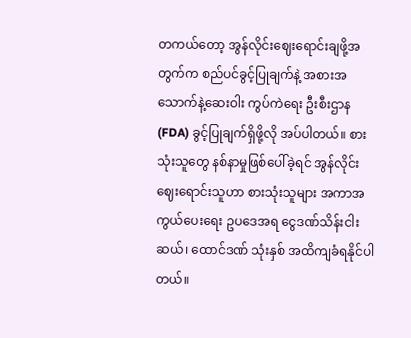တကယ်တော့ အွန်လိုင်းဈေးရောင်းချဖို့အတွက်က စည်ပင်ခွင့်ပြုချက်နဲ့ အစားအသောက်နဲ့ဆေးဝါး ကွပ်ကဲရေး ဦးစီးဌာန (FDA) ခွင့်ပြုချက်ရှိဖို့လို အပ်ပါတယ်။ စားသုံးသူတွေ နစ်နာမှုဖြစ်ပေါ်ခဲ့ရင် အွန်လိုင်းဈေးရောင်းသူဟာ စားသုံးသူများ အကာအကွယ်ပေးရေး ဥပဒေအရ ငွေဒဏ်သိန်းငါးဆယ်၊ ထောင်ဒဏ် သုံးနှစ် အထိကျခံရနိုင်ပါတယ်။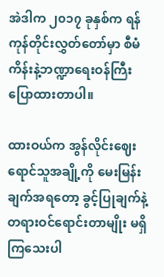အဲဒါက ၂၀၁၇ ခုနှစ်က ရန်ကုန်တိုင်းလွှတ်တော်မှာ စီမံကိန်းနဲ့ဘဏ္ဍာရေးဝန်ကြီး ပြောထားတာပါ။

ထားဝယ်က အွန်လိုင်းဈေးရောင်သူအချို့ကို မေးမြန်းချက်အရတော့ ခွင့်ပြုချက်နဲ့ တရားဝင်ရောင်းတာမျိုး မရှိကြသေးပါ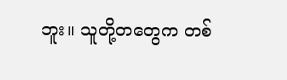ဘူး။ သူတို့တတွေက တစ်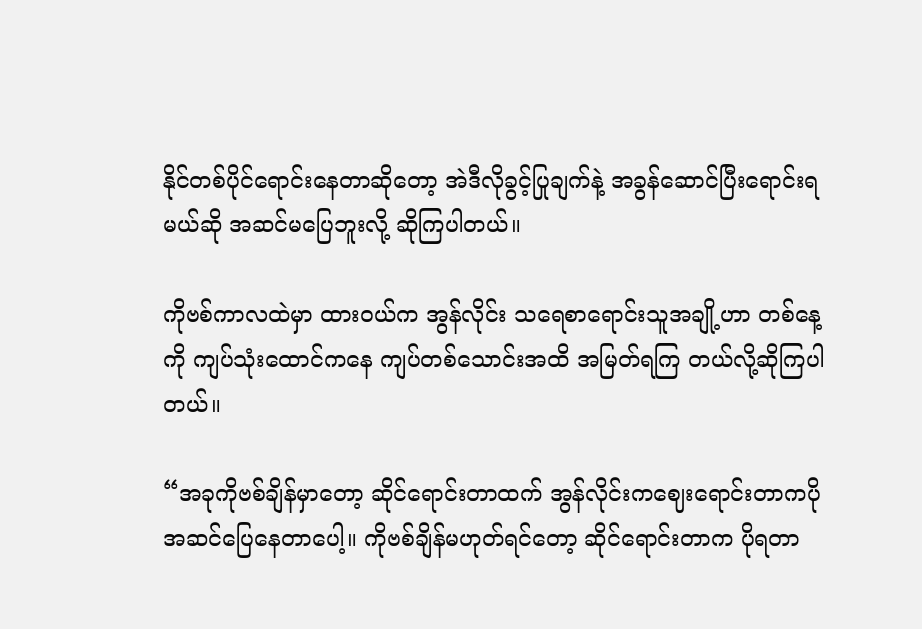နိုင်တစ်ပိုင်ရောင်းနေတာဆိုတော့ အဲဒီလိုခွင့်ပြုချက်နဲ့ အခွန်ဆောင်ပြီးရောင်းရမယ်ဆို အဆင်မပြေဘူးလို့ ဆိုကြပါတယ်။

ကိုဗစ်ကာလထဲမှာ ထားဝယ်က အွန်လိုင်း သရေစာရောင်းသူအချို့ဟာ တစ်နေ့ကို ကျပ်သုံးထောင်ကနေ ကျပ်တစ်သောင်းအထိ အမြတ်ရကြ တယ်လို့ဆိုကြပါတယ်။

“အခုကိုဗစ်ချိန်မှာတော့ ဆိုင်ရောင်းတာထက် အွန်လိုင်းကဈေးရောင်းတာကပိုအဆင်ပြေနေတာပေါ့။ ကိုဗစ်ချိန်မဟုတ်ရင်တော့ ဆိုင်ရောင်းတာက ပိုရတာ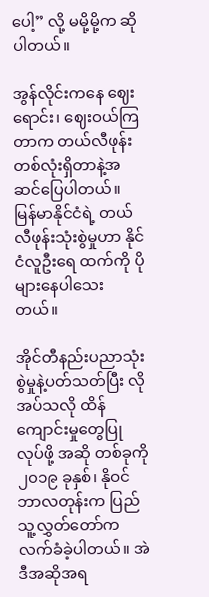ပေါ့” လို့ မမို့မို့က ဆိုပါတယ်။

အွန်လိုင်းကနေ ဈေးရောင်း၊ ဈေးဝယ်ကြတာက တယ်လီဖုန်းတစ်လုံးရှိတာနဲ့အဆင်ပြေပါတယ်။ မြန်မာနိုင်ငံရဲ့ တယ်လီဖုန်းသုံးစွဲမှုဟာ နိုင်ငံလူဦးရေ ထက်ကို ပိုများနေပါသေးတယ်။

အိုင်တီနည်းပညာသုံးစွဲမှုနဲ့ပတ်သတ်ပြီး လိုအပ်သလို ထိန်ကျောင်းမှုတွေပြုလုပ်ဖို့ အဆို တစ်ခုကို ၂၀၁၉ ခုနှစ်၊ နိုဝင်ဘာလတုန်းက ပြည်သူ့လွှတ်တော်က လက်ခံခဲ့ပါတယ်။ အဲဒီအဆိုအရ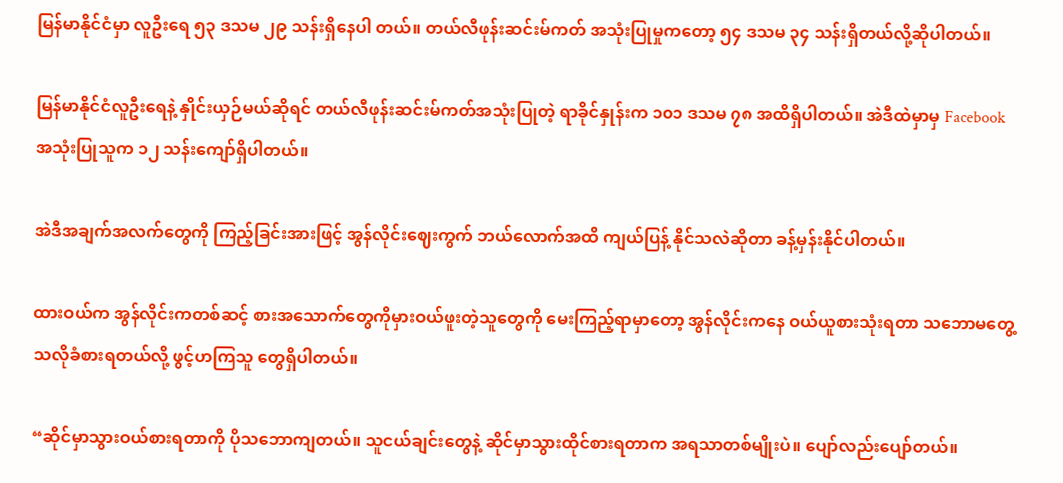မြန်မာနိုင်ငံမှာ လူဦးရေ ၅၃ ဒသမ ၂၉ သန်းရှိနေပါ တယ်။ တယ်လီဖုန်းဆင်းမ်ကတ် အသုံးပြုမှုကတော့ ၅၄ ဒသမ ၃၄ သန်းရှိတယ်လို့ဆိုပါတယ်။

မြန်မာနိုင်ငံလူဦးရေနဲ့ နှိုင်းယှဉ်မယ်ဆိုရင် တယ်လီဖုန်းဆင်းမ်ကတ်အသုံးပြုတဲ့ ရာခိုင်နှုန်းက ၁၀၁ ဒသမ ၇၈ အထိရှိပါတယ်။ အဲဒီထဲမှာမှ Facebook အသုံးပြုသူက ၁၂ သန်းကျော်ရှိပါတယ်။

အဲဒီအချက်အလက်တွေကို ကြည့်ခြင်းအားဖြင့် အွန်လိုင်းဈေးကွက် ဘယ်လောက်အထိ ကျယ်ပြန့် နိုင်သလဲဆိုတာ ခန့်မှန်းနိုင်ပါတယ်။

ထားဝယ်က အွန်လိုင်းကတစ်ဆင့် စားအသောက်တွေကိုမှားဝယ်ဖူးတဲ့သူတွေကို မေးကြည့်ရာမှာတော့ အွန်လိုင်းကနေ ဝယ်ယူစားသုံးရတာ သဘောမတွေ့သလိုခံစားရတယ်လို့ ဖွင့်ဟကြသူ တွေရှိပါတယ်။

“ဆိုင်မှာသွားဝယ်စားရတာကို ပိုသဘောကျတယ်။ သူငယ်ချင်းတွေနဲ့ ဆိုင်မှာသွားထိုင်စားရတာက အရသာတစ်မျိုးပဲ။ ပျော်လည်းပျော်တယ်။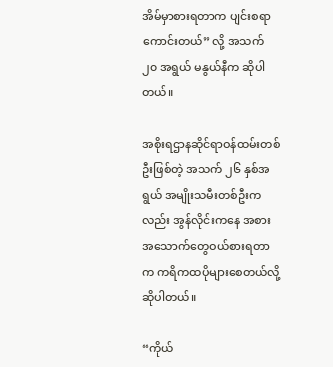အိမ်မှာစားရတာက ပျင်းစရာကောင်းတယ်” လို့ အသက် ၂၀ အရွယ် မနွယ်နီက ဆိုပါတယ်။

အစိုးရဌာနဆိုင်ရာဝန်ထမ်းတစ်ဦးဖြစ်တဲ့ အသက် ၂၆ နှစ်အရွယ် အမျိုးသမီးတစ်ဦးကလည်း အွန်လိုင်းကနေ အစားအသောက်တွေဝယ်စားရတာက ကရိကထပိုများစေတယ်လို့ ဆိုပါတယ်။

“ကိုယ်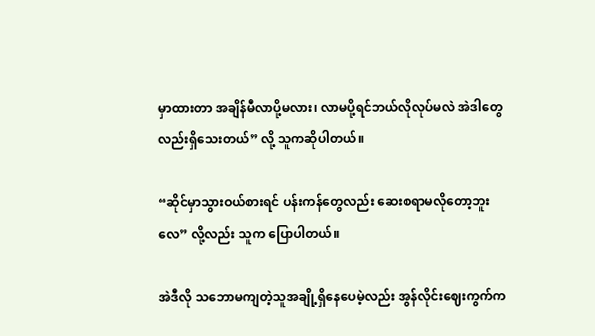မှာထားတာ အချိန်မီလာပို့မလား၊ လာမပို့ရင်ဘယ်လိုလုပ်မလဲ အဲဒါတွေလည်းရှိသေးတယ်” လို့ သူကဆိုပါတယ်။

“ဆိုင်မှာသွားဝယ်စားရင် ပန်းကန်တွေလည်း ဆေးစရာမလိုတော့ဘူးလေ” လို့လည်း သူက ပြောပါတယ်။

အဲဒီလို သဘောမကျတဲ့သူအချို့ရှိနေပေမဲ့လည်း အွန်လိုင်းဈေးကွက်က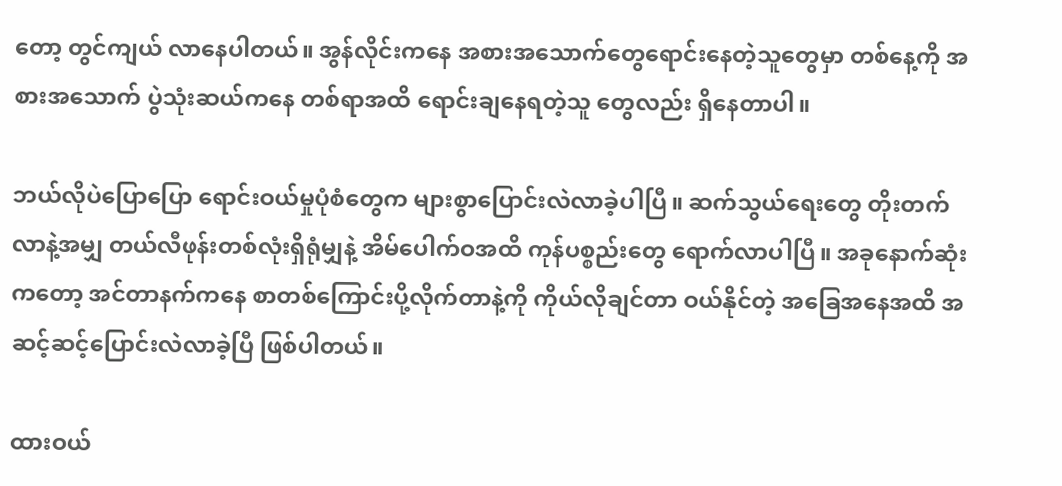တော့ တွင်ကျယ် လာနေပါတယ်။ အွန်လိုင်းကနေ အစားအသောက်တွေရောင်းနေတဲ့သူတွေမှာ တစ်နေ့ကို အစားအသောက် ပွဲသုံးဆယ်ကနေ တစ်ရာအထိ ရောင်းချနေရတဲ့သူ တွေလည်း ရှိနေတာပါ။

ဘယ်လိုပဲပြောပြော ရောင်းဝယ်မှုပုံစံတွေက များစွာပြောင်းလဲလာခဲ့ပါပြီ။ ဆက်သွယ်ရေးတွေ တိုးတက်လာနဲ့အမျှ တယ်လီဖုန်းတစ်လုံးရှိရုံမျှနဲ့ အိမ်ပေါက်ဝအထိ ကုန်ပစ္စည်းတွေ ရောက်လာပါပြီ။ အခုနောက်ဆုံးကတော့ အင်တာနက်ကနေ စာတစ်ကြောင်းပို့လိုက်တာနဲ့ကို ကိုယ်လိုချင်တာ ဝယ်နိုင်တဲ့ အခြေအနေအထိ အဆင့်ဆင့်ပြောင်းလဲလာခဲ့ပြီ ဖြစ်ပါတယ်။

ထားဝယ်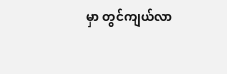မှာ တွင်ကျယ်လာ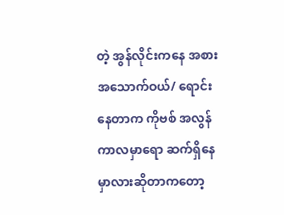တဲ့ အွန်လိုင်းကနေ အစားအသောက်ဝယ်/ ရောင်းနေတာက ကိုဗစ် အလွန်ကာလမှာရော ဆက်ရှိနေမှာလားဆိုတာကတော့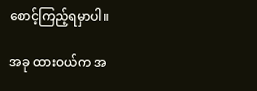စောင့်ကြည့်ရမှာပါ။

အခု ထားဝယ်က အ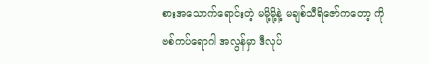စားအသောက်ရောင်းတဲ့ မမို့မို့နဲ့ မချစ်သီရိဇော်ကတော့ ကိုဗစ်ကပ်ရောဂါ အလွန်မှာ ဒီလုပ်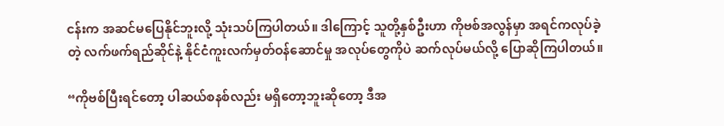ငန်းက အဆင်မပြေနိုင်ဘူးလို့ သုံးသပ်ကြပါတယ်။ ဒါကြောင့် သူတို့နှစ်ဦးဟာ ကိုဗစ်အလွန်မှာ အရင်ကလုပ်ခဲ့တဲ့ လက်ဖက်ရည်ဆိုင်နဲ့ နိုင်ငံကူးလက်မှတ်ဝန်ဆောင်မှု အလုပ်တွေကိုပဲ ဆက်လုပ်မယ်လို့ ပြောဆိုကြပါတယ်။

“ကိုဗစ်ပြီးရင်တော့ ပါဆယ်စနစ်လည်း မရှိတော့ဘူးဆိုတော့ ဒီအ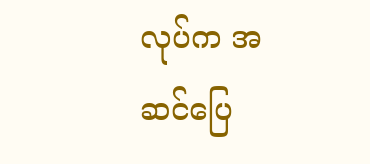လုပ်က အဆင်ပြေ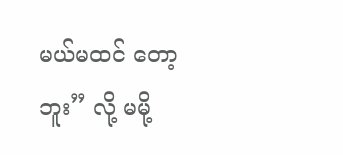မယ်မထင် တော့ဘူး” လို့ မမို့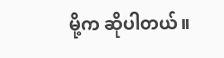မို့က ဆိုပါတယ်။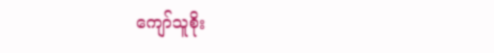ကျော်သူစိုး